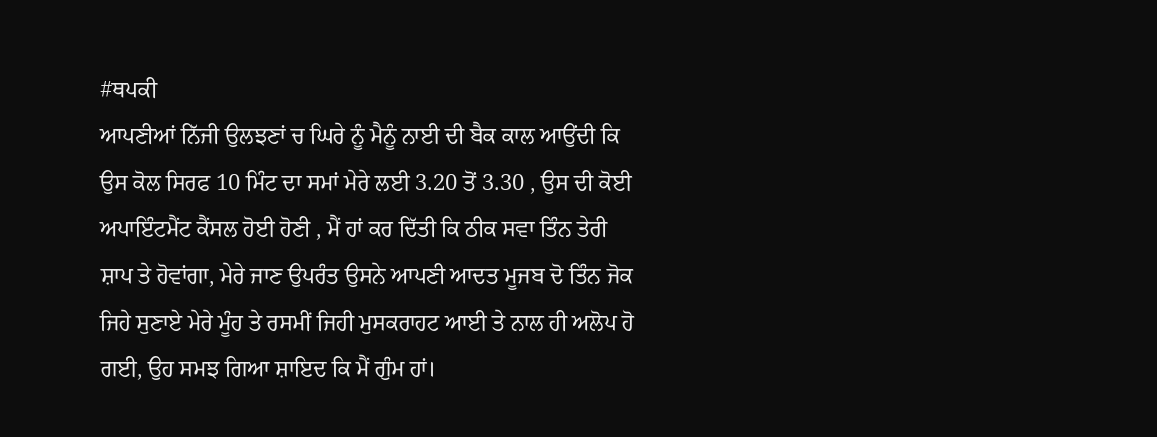#ਥਪਕੀ
ਆਪਣੀਆਂ ਨਿੱਜੀ ਉਲਝਣਾਂ ਚ ਘਿਰੇ ਨੂੰ ਮੈਨੂੰ ਨਾਈ ਦੀ ਬੈਕ ਕਾਲ ਆਉਂਦੀ ਕਿ ਉਸ ਕੋਲ ਸਿਰਫ 10 ਮਿੰਟ ਦਾ ਸਮਾਂ ਮੇਰੇ ਲਈ 3.20 ਤੋਂ 3.30 , ਉਸ ਦੀ ਕੋਈ ਅਪਾਇੰਟਮੈਂਟ ਕੈਂਸਲ ਹੋਈ ਹੋਣੀ , ਮੈਂ ਹਾਂ ਕਰ ਦਿੱਤੀ ਕਿ ਠੀਕ ਸਵਾ ਤਿੰਨ ਤੇਰੀ ਸ਼ਾਪ ਤੇ ਹੋਵਾਂਗਾ, ਮੇਰੇ ਜਾਣ ਉਪਰੰਤ ਉਸਨੇ ਆਪਣੀ ਆਦਤ ਮੂਜਬ ਦੋ ਤਿੰਨ ਜੋਕ ਜਿਹੇ ਸੁਣਾਏ ਮੇਰੇ ਮੂੰਹ ਤੇ ਰਸਮੀਂ ਜਿਹੀ ਮੁਸਕਰਾਹਟ ਆਈ ਤੇ ਨਾਲ ਹੀ ਅਲੋਪ ਹੋ ਗਈ, ਉਹ ਸਮਝ ਗਿਆ ਸ਼ਾਇਦ ਕਿ ਮੈਂ ਗੁੰਮ ਹਾਂ।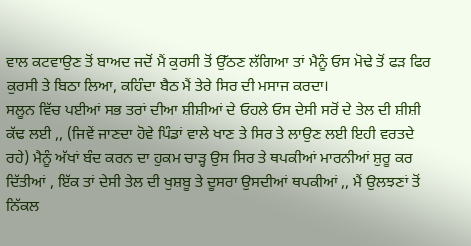ਵਾਲ ਕਟਵਾਉਣ ਤੋਂ ਬਾਅਦ ਜਦੋਂ ਮੈਂ ਕੁਰਸੀ ਤੋਂ ਉੱਠਣ ਲੱਗਿਆ ਤਾਂ ਮੈਨੂੰ ਓਸ ਮੋਢੇ ਤੋਂ ਫੜ ਫਿਰ ਕੁਰਸੀ ਤੇ ਬਿਠਾ ਲਿਆ, ਕਹਿੰਦਾ ਬੈਠ ਮੈਂ ਤੇਰੇ ਸਿਰ ਦੀ ਮਸਾਜ ਕਰਦਾ।
ਸਲੂਨ ਵਿੱਚ ਪਈਆਂ ਸਭ ਤਰਾਂ ਦੀਆ ਸ਼ੀਸ਼ੀਆਂ ਦੇ ਓਹਲੇ ਓਸ ਦੇਸੀ ਸਰੋਂ ਦੇ ਤੇਲ ਦੀ ਸ਼ੀਸ਼ੀ ਕੱਢ ਲਈ ,, (ਜਿਵੇਂ ਜਾਣਦਾ ਹੋਵੇ ਪਿੰਡਾਂ ਵਾਲੇ ਖਾਣ ਤੇ ਸਿਰ ਤੇ ਲਾਉਣ ਲਈ ਇਹੀ ਵਰਤਦੇ ਰਹੇ) ਮੈਨੂੰ ਅੱਖਾਂ ਬੰਦ ਕਰਨ ਦਾ ਹੁਕਮ ਚਾੜ੍ਹ ਉਸ ਸਿਰ ਤੇ ਥਪਕੀਆਂ ਮਾਰਨੀਆਂ ਸ਼ੁਰੂ ਕਰ ਦਿੱਤੀਆਂ , ਇੱਕ ਤਾਂ ਦੇਸੀ ਤੇਲ ਦੀ ਖੁਸ਼ਬੂ ਤੇ ਦੂਸਰਾ ਉਸਦੀਆਂ ਥਪਕੀਆਂ ,, ਮੈਂ ਉਲਝਣਾਂ ਤੋਂ ਨਿੱਕਲ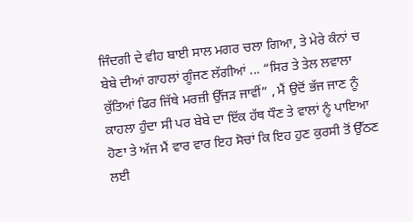ਜਿੰਦਗੀ ਦੇ ਵੀਹ ਬਾਈ ਸਾਲ ਮਗਰ ਚਲਾ ਗਿਆ, ਤੇ ਮੇਰੇ ਕੰਨਾਂ ਚ ਬੇਬੇ ਦੀਆਂ ਗਾਹਲਾਂ ਗੂੰਜਣ ਲੱਗੀਆਂ ... “ਸਿਰ ਤੇ ਤੇਲ ਲਵਾਲਾ ਕੁੱਤਿਆਂ ਫਿਰ ਜਿੱਥੇ ਮਰਜ਼ੀ ਉੱਜੜ ਜਾਵੀਂ” , ਮੈਂ ਉਦੋਂ ਭੱਜ ਜਾਣ ਨੂੰ ਕਾਹਲਾ ਹੁੰਦਾ ਸੀ ਪਰ ਬੇਬੇ ਦਾ ਇੱਕ ਹੱਥ ਧੌਣ ਤੇ ਵਾਲਾਂ ਨੂੰ ਪਾਇਆ ਹੋਣਾ ਤੇ ਅੱਜ ਮੈਂ ਵਾਰ ਵਾਰ ਇਹ ਸੋਚਾਂ ਕਿ ਇਹ ਹੁਣ ਕੁਰਸੀ ਤੋਂ ਉੱਠਣ ਲਈ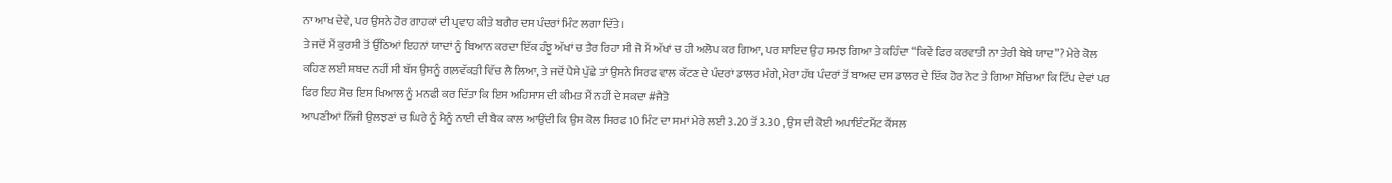ਨਾ ਆਖ ਦੇਵੇ, ਪਰ ਉਸਨੇ ਹੋਰ ਗਾਹਕਾਂ ਦੀ ਪ੍ਰਵਾਹ ਕੀਤੇ ਬਗੈਰ ਦਸ ਪੰਦਰਾਂ ਮਿੰਟ ਲਗਾ ਦਿੱਤੇ।
ਤੇ ਜਦੋਂ ਮੈਂ ਕੁਰਸੀ ਤੋਂ ਉੱਠਿਆਂ ਇਹਨਾਂ ਯਾਦਾਂ ਨੂੰ ਬਿਆਨ ਕਰਦਾ ਇੱਕ ਹੰਝੂ ਅੱਖਾਂ ਚ ਤੈਰ ਰਿਹਾ ਸੀ ਜੋ ਮੈਂ ਅੱਖਾਂ ਚ ਹੀ ਅਲੋਪ ਕਰ ਗਿਆ, ਪਰ ਸ਼ਾਇਦ ਉਹ ਸਮਝ ਗਿਆ ਤੇ ਕਹਿੰਦਾ “ਕਿਵੇਂ ਫਿਰ ਕਰਵਾਤੀ ਨਾ ਤੇਰੀ ਬੇਬੇ ਯਾਦ”? ਮੇਰੇ ਕੋਲ ਕਹਿਣ ਲਈ ਸ਼ਬਦ ਨਹੀਂ ਸੀ ਬੱਸ ਉਸਨੂੰ ਗਲ਼ਵੱਕੜੀ ਵਿੱਚ ਲੈ ਲਿਆ, ਤੇ ਜਦੋਂ ਪੈਸੇ ਪੁੱਛੇ ਤਾਂ ਉਸਨੇ ਸਿਰਫ ਵਾਲ ਕੱਟਣ ਦੇ ਪੰਦਰਾਂ ਡਾਲਰ ਮੰਗੇ, ਮੇਰਾ ਹੱਥ ਪੰਦਰਾਂ ਤੋਂ ਬਾਅਦ ਦਸ ਡਾਲਰ ਦੇ ਇੱਕ ਹੋਰ ਨੋਟ ਤੇ ਗਿਆ ਸੋਚਿਆ ਕਿ ਟਿੱਪ ਦੇਵਾਂ ਪਰ ਫਿਰ ਇਹ ਸੋਚ ਇਸ ਖਿਆਲ ਨੂੰ ਮਨਫੀ ਕਰ ਦਿੱਤਾ ਕਿ ਇਸ ਅਹਿਸਾਸ ਦੀ ਕੀਮਤ ਮੈਂ ਨਹੀਂ ਦੇ ਸਕਦਾ #ਜੈਤੋ
ਆਪਣੀਆਂ ਨਿੱਜੀ ਉਲਝਣਾਂ ਚ ਘਿਰੇ ਨੂੰ ਮੈਨੂੰ ਨਾਈ ਦੀ ਬੈਕ ਕਾਲ ਆਉਂਦੀ ਕਿ ਉਸ ਕੋਲ ਸਿਰਫ 10 ਮਿੰਟ ਦਾ ਸਮਾਂ ਮੇਰੇ ਲਈ 3.20 ਤੋਂ 3.30 , ਉਸ ਦੀ ਕੋਈ ਅਪਾਇੰਟਮੈਂਟ ਕੈਂਸਲ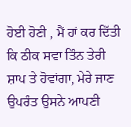ਹੋਈ ਹੋਣੀ , ਮੈਂ ਹਾਂ ਕਰ ਦਿੱਤੀ ਕਿ ਠੀਕ ਸਵਾ ਤਿੰਨ ਤੇਰੀ ਸ਼ਾਪ ਤੇ ਹੋਵਾਂਗਾ, ਮੇਰੇ ਜਾਣ ਉਪਰੰਤ ਉਸਨੇ ਆਪਣੀ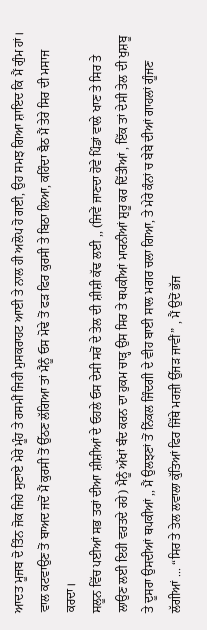ਆਦਤ ਮੂਜਬ ਦੋ ਤਿੰਨ ਜੋਕ ਜਿਹੇ ਸੁਣਾਏ ਮੇਰੇ ਮੂੰਹ ਤੇ ਰਸਮੀਂ ਜਿਹੀ ਮੁਸਕਰਾਹਟ ਆਈ ਤੇ ਨਾਲ ਹੀ ਅਲੋਪ ਹੋ ਗਈ, ਉਹ ਸਮਝ ਗਿਆ ਸ਼ਾਇਦ ਕਿ ਮੈਂ ਗੁੰਮ ਹਾਂ। ਵਾਲ ਕਟਵਾਉਣ ਤੋਂ ਬਾਅਦ ਜਦੋਂ ਮੈਂ ਕੁਰਸੀ ਤੋਂ ਉੱਠਣ ਲੱਗਿਆ ਤਾਂ ਮੈਨੂੰ ਓਸ ਮੋਢੇ ਤੋਂ ਫੜ ਫਿਰ ਕੁਰਸੀ ਤੇ ਬਿਠਾ ਲਿਆ, ਕਹਿੰਦਾ ਬੈਠ ਮੈਂ ਤੇਰੇ ਸਿਰ ਦੀ ਮਸਾਜ ਕਰਦਾ।
ਸਲੂਨ ਵਿੱਚ ਪਈਆਂ ਸਭ ਤਰਾਂ ਦੀਆ ਸ਼ੀਸ਼ੀਆਂ ਦੇ ਓਹਲੇ ਓਸ ਦੇਸੀ ਸਰੋਂ ਦੇ ਤੇਲ ਦੀ ਸ਼ੀਸ਼ੀ ਕੱਢ ਲਈ ,, (ਜਿਵੇਂ ਜਾਣਦਾ ਹੋਵੇ ਪਿੰਡਾਂ ਵਾਲੇ ਖਾਣ ਤੇ ਸਿਰ ਤੇ ਲਾਉਣ ਲਈ ਇਹੀ ਵਰਤਦੇ ਰਹੇ) ਮੈਨੂੰ ਅੱਖਾਂ ਬੰਦ ਕਰਨ ਦਾ ਹੁਕਮ ਚਾੜ੍ਹ ਉਸ ਸਿਰ ਤੇ ਥਪਕੀਆਂ ਮਾਰਨੀਆਂ ਸ਼ੁਰੂ ਕਰ ਦਿੱਤੀਆਂ , ਇੱਕ ਤਾਂ ਦੇਸੀ ਤੇਲ ਦੀ ਖੁਸ਼ਬੂ ਤੇ ਦੂਸਰਾ ਉਸਦੀਆਂ ਥਪਕੀਆਂ ,, ਮੈਂ ਉਲਝਣਾਂ ਤੋਂ ਨਿੱਕਲ ਜਿੰਦਗੀ ਦੇ ਵੀਹ ਬਾਈ ਸਾਲ ਮਗਰ ਚਲਾ ਗਿਆ, ਤੇ ਮੇਰੇ ਕੰਨਾਂ ਚ ਬੇਬੇ ਦੀਆਂ ਗਾਹਲਾਂ ਗੂੰਜਣ ਲੱਗੀਆਂ ... “ਸਿਰ ਤੇ ਤੇਲ ਲਵਾਲਾ ਕੁੱਤਿਆਂ ਫਿਰ ਜਿੱਥੇ ਮਰਜ਼ੀ ਉੱਜੜ ਜਾਵੀਂ” , ਮੈਂ ਉਦੋਂ ਭੱਜ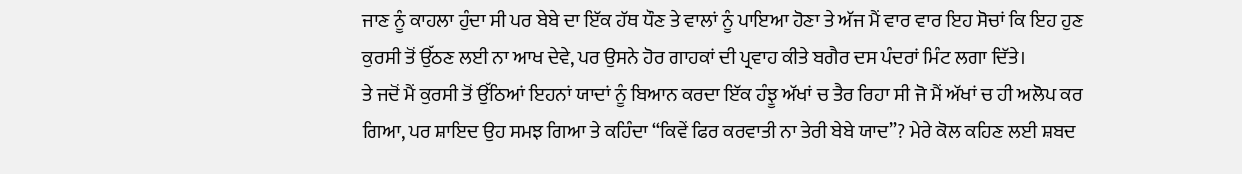ਜਾਣ ਨੂੰ ਕਾਹਲਾ ਹੁੰਦਾ ਸੀ ਪਰ ਬੇਬੇ ਦਾ ਇੱਕ ਹੱਥ ਧੌਣ ਤੇ ਵਾਲਾਂ ਨੂੰ ਪਾਇਆ ਹੋਣਾ ਤੇ ਅੱਜ ਮੈਂ ਵਾਰ ਵਾਰ ਇਹ ਸੋਚਾਂ ਕਿ ਇਹ ਹੁਣ ਕੁਰਸੀ ਤੋਂ ਉੱਠਣ ਲਈ ਨਾ ਆਖ ਦੇਵੇ, ਪਰ ਉਸਨੇ ਹੋਰ ਗਾਹਕਾਂ ਦੀ ਪ੍ਰਵਾਹ ਕੀਤੇ ਬਗੈਰ ਦਸ ਪੰਦਰਾਂ ਮਿੰਟ ਲਗਾ ਦਿੱਤੇ।
ਤੇ ਜਦੋਂ ਮੈਂ ਕੁਰਸੀ ਤੋਂ ਉੱਠਿਆਂ ਇਹਨਾਂ ਯਾਦਾਂ ਨੂੰ ਬਿਆਨ ਕਰਦਾ ਇੱਕ ਹੰਝੂ ਅੱਖਾਂ ਚ ਤੈਰ ਰਿਹਾ ਸੀ ਜੋ ਮੈਂ ਅੱਖਾਂ ਚ ਹੀ ਅਲੋਪ ਕਰ ਗਿਆ, ਪਰ ਸ਼ਾਇਦ ਉਹ ਸਮਝ ਗਿਆ ਤੇ ਕਹਿੰਦਾ “ਕਿਵੇਂ ਫਿਰ ਕਰਵਾਤੀ ਨਾ ਤੇਰੀ ਬੇਬੇ ਯਾਦ”? ਮੇਰੇ ਕੋਲ ਕਹਿਣ ਲਈ ਸ਼ਬਦ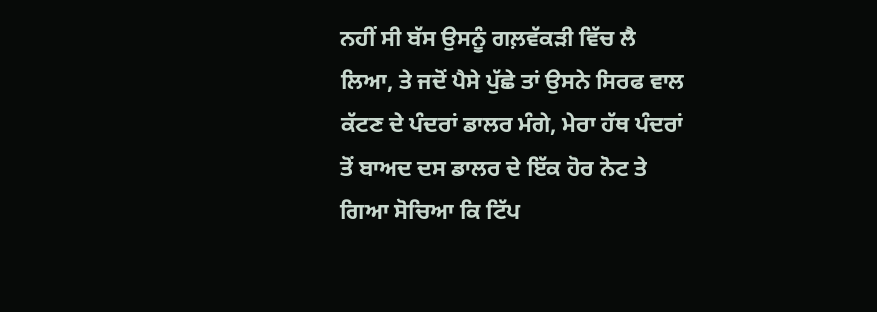ਨਹੀਂ ਸੀ ਬੱਸ ਉਸਨੂੰ ਗਲ਼ਵੱਕੜੀ ਵਿੱਚ ਲੈ ਲਿਆ, ਤੇ ਜਦੋਂ ਪੈਸੇ ਪੁੱਛੇ ਤਾਂ ਉਸਨੇ ਸਿਰਫ ਵਾਲ ਕੱਟਣ ਦੇ ਪੰਦਰਾਂ ਡਾਲਰ ਮੰਗੇ, ਮੇਰਾ ਹੱਥ ਪੰਦਰਾਂ ਤੋਂ ਬਾਅਦ ਦਸ ਡਾਲਰ ਦੇ ਇੱਕ ਹੋਰ ਨੋਟ ਤੇ ਗਿਆ ਸੋਚਿਆ ਕਿ ਟਿੱਪ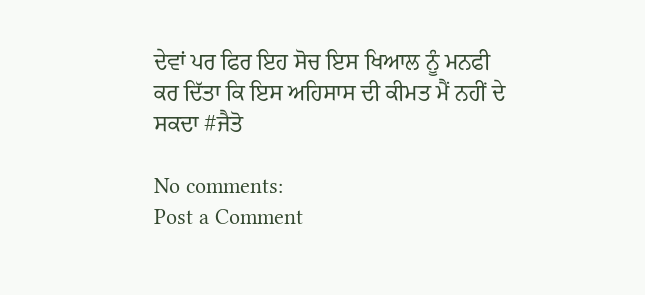ਦੇਵਾਂ ਪਰ ਫਿਰ ਇਹ ਸੋਚ ਇਸ ਖਿਆਲ ਨੂੰ ਮਨਫੀ ਕਰ ਦਿੱਤਾ ਕਿ ਇਸ ਅਹਿਸਾਸ ਦੀ ਕੀਮਤ ਮੈਂ ਨਹੀਂ ਦੇ ਸਕਦਾ #ਜੈਤੋ

No comments:
Post a Comment